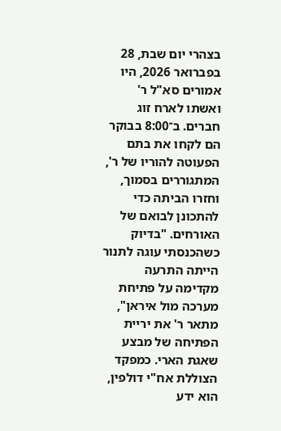בצהרי יום שבת, 28 בפברואר 2026, היו אמורים סא"ל ר' ואשתו לארח זוג חברים. ב־8:00 בבוקר הם לקחו את בתם הפעוטה להוריו של ר', המתגוררים בסמוך, וחזרו הביתה כדי להתכונן לבואם של האורחים. "בדיוק כשהכנסתי עוגה לתנור הייתה התרעה מקדימה על פתיחת מערכה מול איראן", מתאר ר' את יריית הפתיחה של מבצע שאגת הארי. כמפקד הצוללת אח"י דולפין, הוא ידע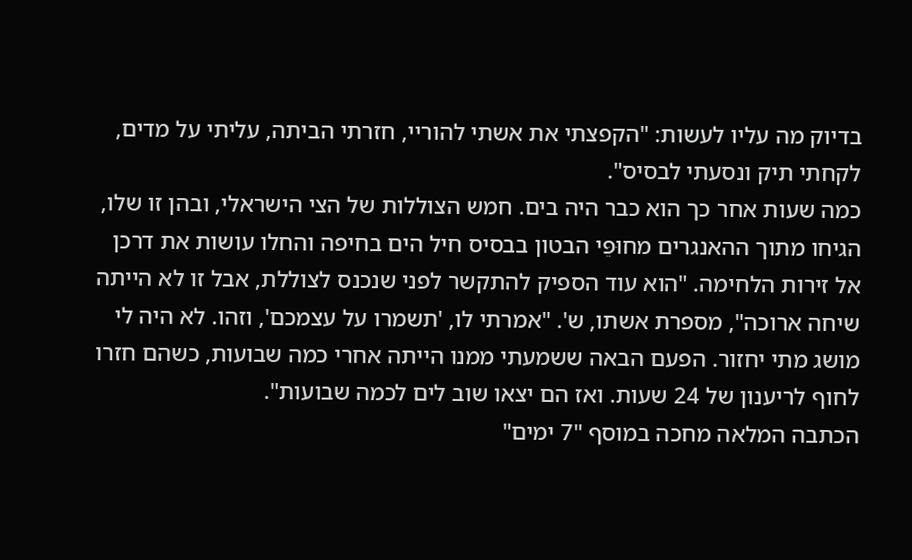בדיוק מה עליו לעשות: "הקפצתי את אשתי להוריי, חזרתי הביתה, עליתי על מדים, לקחתי תיק ונסעתי לבסיס".
כמה שעות אחר כך הוא כבר היה בים. חמש הצוללות של הצי הישראלי, ובהן זו שלו, הגיחו מתוך ההאנגרים מחוּפֵּי הבטון בבסיס חיל הים בחיפה והחלו עושות את דרכן אל זירות הלחימה. "הוא עוד הספיק להתקשר לפני שנכנס לצוללת, אבל זו לא הייתה שיחה ארוכה", מספרת אשתו, ש'. "אמרתי לו, 'תשמרו על עצמכם', וזהו. לא היה לי מושג מתי יחזור. הפעם הבאה ששמעתי ממנו הייתה אחרי כמה שבועות, כשהם חזרו לחוף לריענון של 24 שעות. ואז הם יצאו שוב לים לכמה שבועות".
הכתבה המלאה מחכה במוסף "7 ימים"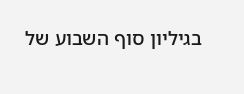בגיליון סוף השבוע של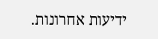ידיעות אחרונות.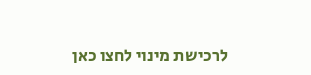לרכישת מינוי לחצו כאן